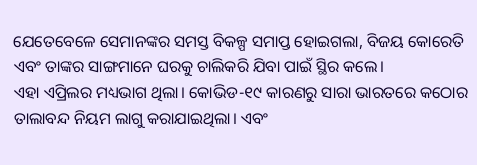ଯେତେବେଳେ ସେମାନଙ୍କର ସମସ୍ତ ବିକଳ୍ପ ସମାପ୍ତ ହୋଇଗଲା, ବିଜୟ କୋରେତି ଏବଂ ତାଙ୍କର ସାଙ୍ଗମାନେ ଘରକୁ ଚାଲିକରି ଯିବା ପାଇଁ ସ୍ଥିର କଲେ।
ଏହା ଏପ୍ରିଲର ମଧ୍ୟଭାଗ ଥିଲା। କୋଭିଡ-୧୯ କାରଣରୁ ସାରା ଭାରତରେ କଠୋର ତାଲାବନ୍ଦ ନିୟମ ଲାଗୁ କରାଯାଇଥିଲା। ଏବଂ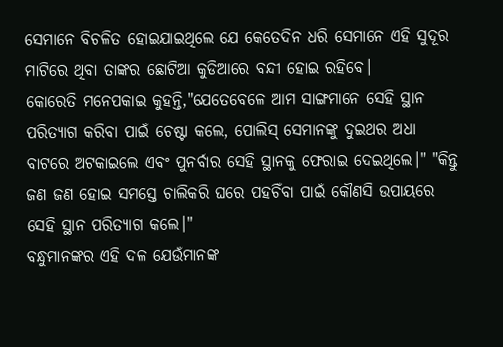ସେମାନେ ବିଚଳିତ ହୋଇଯାଇଥିଲେ ଯେ କେତେଦିନ ଧରି ସେମାନେ ଏହି ସୁଦୂର ମାଟିରେ ଥିବା ତାଙ୍କର ଛୋଟିଆ କୁଡିଆରେ ବନ୍ଦୀ ହୋଇ ରହିବେ।
କୋରେତି ମନେପକାଇ କୁହନ୍ତି,"ଯେତେବେଳେ ଆମ ସାଙ୍ଗମାନେ ସେହି ସ୍ଥାନ ପରିତ୍ୟାଗ କରିବା ପାଇଁ ଚେଷ୍ଟା କଲେ, ପୋଲିସ୍ ସେମାନଙ୍କୁ ଦୁଇଥର ଅଧା ବାଟରେ ଅଟକାଇଲେ ଏବଂ ପୁନର୍ବାର ସେହି ସ୍ଥାନକୁ ଫେରାଇ ଦେଇଥିଲେ।" "କିନ୍ତୁ ଜଣ ଜଣ ହୋଇ ସମସ୍ତେ ଚାଲିକରି ଘରେ ପହଚିଁବା ପାଇଁ କୌଣସି ଉପାୟରେ ସେହି ସ୍ଥାନ ପରିତ୍ୟାଗ କଲେ।"
ବନ୍ଧୁମାନଙ୍କର ଏହି ଦଳ ଯେଉଁମାନଙ୍କ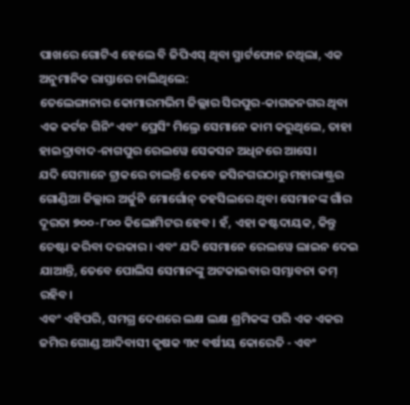ପାଖରେ ଗୋଟିଏ ହେଲେ ବି ଜିପିଏସ୍ ଥିବା ସ୍ମାର୍ଟଫୋନ ନଥିଲା, ଏକ ଅନୁମାନିକ ରାସ୍ତାରେ ଚାଲିଥିଲେ:
ତେଲେଙ୍ଗାନାର କୋମାରମଭିମ ଜିଲ୍ଲାର ସିରପୁର-କାଗଜନଗର ଥିବା ଏକ କର୍ଟନ ଗିନିଂ ଏବଂ ପ୍ରେସିଂ ମିଲ୍ରେ ସେମାନେ କାମ କରୁଥିଲେ, ତାହା ହାଇଦ୍ରାବାଦ-ନାଗପୁର ରେଲୱେ ସେକସନ ଅଧିନରେ ଆସେ।
ଯଦି ସେମାନେ ଟ୍ରାକରେ ଚାଲନ୍ତି ତେବେ ଜସିନଗରଠାରୁ ମହାରାଷ୍ଟ୍ରର ଗୋଣ୍ଡିଆ ଜିଲ୍ଲାର ଅର୍ଜୁନି ମୋର୍ଗୋନ୍ ତହସିଲରେ ଥିବା ସେମାନଙ୍କ ଗାଁର ଦୂରତା ୭୦୦-୮୦୦ କିଲୋମିଟର ହେବ। ହଁ, ଏହା କଷ୍ଟଦାୟକ, କିନ୍ତୁ ଚେଷ୍ଟା କରିବା ଦରକାର। ଏବଂ ଯଦି ସେମାନେ ରେଲୱେ ଲାଇନ ଦେଇ ଯାଆନ୍ତି, ତେବେ ପୋଲିସ ସେମାନଙ୍କୁ ଅଟକାଇବାର ସମ୍ଭାବନା କମ୍ ରହିବ।
ଏବଂ ଏହିପରି, ସମଗ୍ର ଦେଶରେ ଲକ୍ଷ ଲକ୍ଷ ଶ୍ରମିକଙ୍କ ପରି ଏକ ଏକର ଜମିର ଗୋଣ୍ଡ ଆଦିବାସୀ କୃଷକ ୩୯ ବର୍ଷୀୟ କୋରେତି - ଏବଂ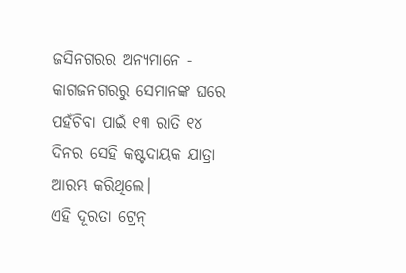ଜସିନଗରର ଅନ୍ୟମାନେ - କାଗଜନଗରରୁ ସେମାନଙ୍କ ଘରେ ପହଁଚିବା ପାଇଁ ୧୩ ରାତି ୧୪ ଦିନର ସେହି କଷ୍ଟଦାୟକ ଯାତ୍ରା ଆରମ୍ଭ କରିଥିଲେ।
ଏହି ଦୂରତା ଟ୍ରେନ୍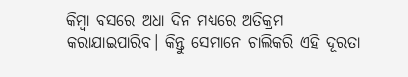କିମ୍ବା ବସରେ ଅଧା ଦିନ ମଧ୍ୟରେ ଅତିକ୍ରମ କରାଯାଇପାରିବ। କିନ୍ତୁ ସେମାନେ ଚାଲିକରି ଏହି ଦୂରତା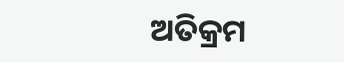ଅତିକ୍ରମ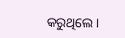କରୁଥିଲେ।